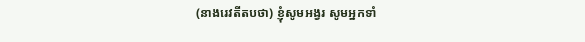(នាងរេវតីតបថា) ខ្ញុំសូមអង្វរ សូមអ្នកទាំ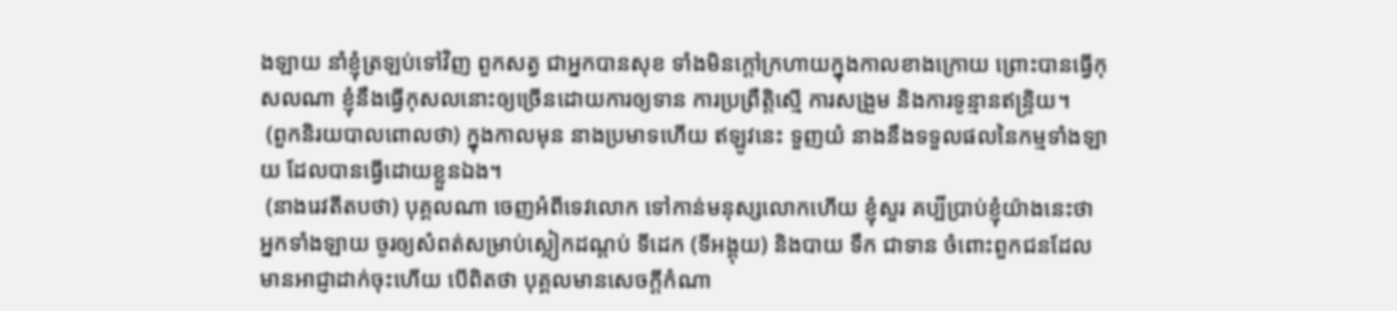ងឡាយ នាំខ្ញុំត្រឡប់ទៅវិញ ពួកសត្វ ជាអ្នកបានសុខ ទាំងមិនក្តៅក្រហាយក្នុងកាលខាងក្រោយ ព្រោះបានធ្វើកុសលណា ខ្ញុំនឹងធ្វើកុសលនោះឲ្យច្រើនដោយការឲ្យទាន ការប្រព្រឹត្តិស្មើ ការសង្រួម និងការទូន្មានឥន្ទ្រិយ។
 (ពួកនិរយបាលពោលថា) ក្នុងកាលមុន នាងប្រមាទហើយ ឥឡូវនេះ ទួញយំ នាងនឹងទទួលផលនៃកម្មទាំងឡាយ ដែលបានធ្វើដោយខ្លួនឯង។
 (នាងរេវតីតបថា) បុគ្គលណា ចេញអំពីទេវលោក ទៅកាន់មនុស្សលោកហើយ ខ្ញុំសួរ គប្បីប្រាប់ខ្ញុំយ៉ាងនេះថា អ្នកទាំងឡាយ ចូរឲ្យសំពត់សម្រាប់ស្លៀកដណ្តប់ ទីដេក (ទីអង្គុយ) និងបាយ ទឹក ជាទាន ចំពោះពួកជនដែលមានអាជ្ញាដាក់ចុះហើយ បើពិតថា បុគ្គលមានសេចកី្តកំណា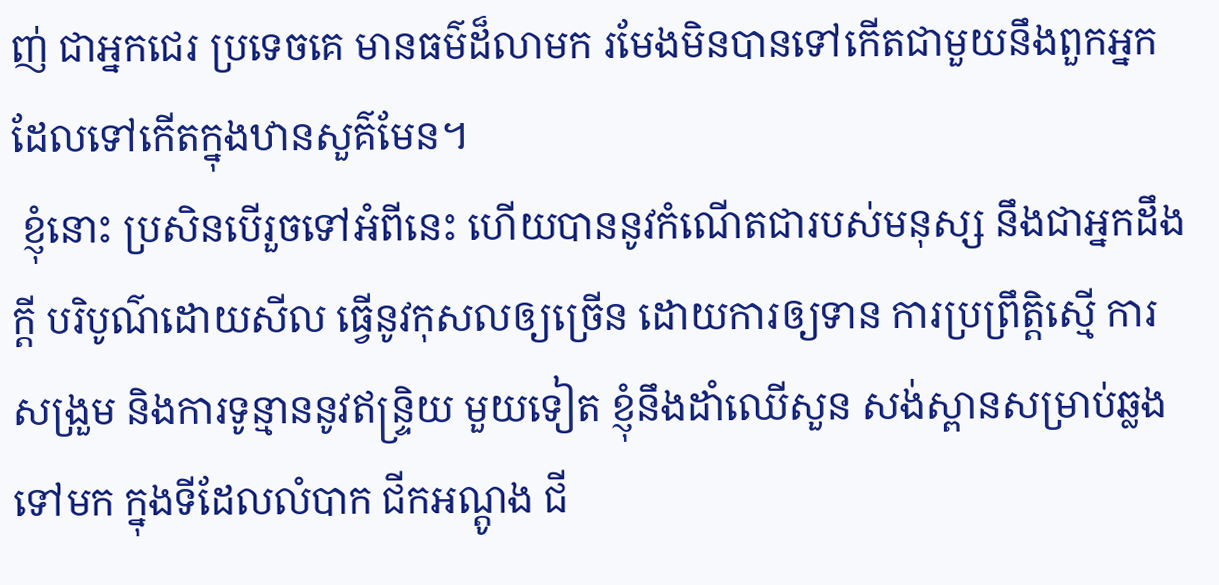ញ់ ជាអ្នកជេរ ប្រទេចគេ មានធម៌ដ៏លាមក រមែងមិនបានទៅកើតជាមួយនឹងពួកអ្នកដែលទៅកើតក្នុងឋានសួគ៌មែន។
 ខ្ញុំនោះ ប្រសិនបើរួចទៅអំពីនេះ ហើយបាននូវកំណើតជារបស់មនុស្ស នឹងជាអ្នកដឹងកី្ត បរិបូណ៌ដោយសីល ធ្វើនូវកុសលឲ្យច្រើន ដោយការឲ្យទាន ការប្រព្រឹត្តិស្មើ ការសង្រួម និងការទូន្មាននូវឥន្ទ្រិយ មួយទៀត ខ្ញុំនឹងដាំឈើសួន សង់ស្ពានសម្រាប់ឆ្លងទៅមក ក្នុងទីដែលលំបាក ជីកអណ្តូង ជី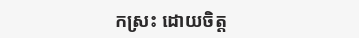កស្រះ ដោយចិត្ត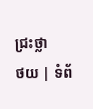ជ្រះថ្លា
ថយ | ទំព័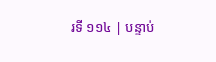រទី ១១៤ | បន្ទាប់